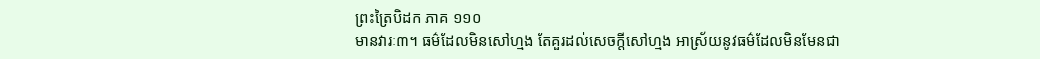ព្រះត្រៃបិដក ភាគ ១១០
មានវារៈ៣។ ធម៌ដែលមិនសៅហ្មង តែគួរដល់សេចក្តីសៅហ្មង អាស្រ័យនូវធម៌ដែលមិនមែនជា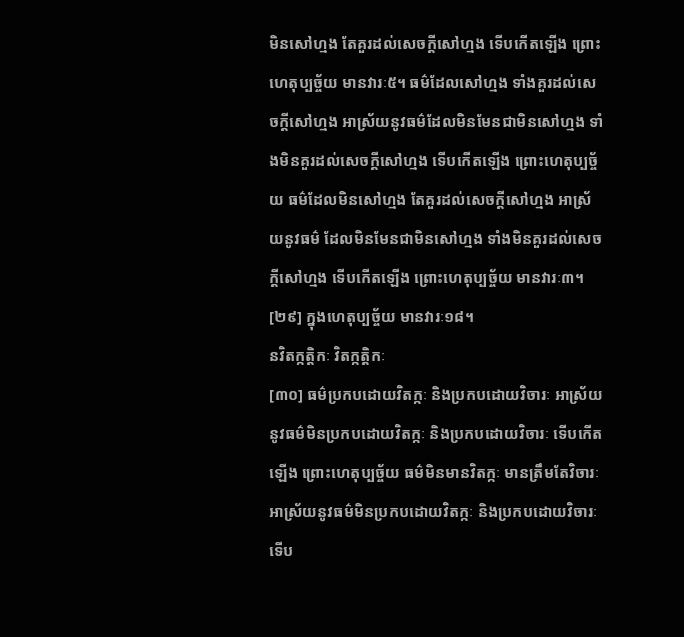មិនសៅហ្មង តែគួរដល់សេចក្តីសៅហ្មង ទើបកើតឡើង ព្រោះហេតុប្បច្ច័យ មានវារៈ៥។ ធម៌ដែលសៅហ្មង ទាំងគួរដល់សេចក្តីសៅហ្មង អាស្រ័យនូវធម៌ដែលមិនមែនជាមិនសៅហ្មង ទាំងមិនគួរដល់សេចក្តីសៅហ្មង ទើបកើតឡើង ព្រោះហេតុប្បច្ច័យ ធម៌ដែលមិនសៅហ្មង តែគួរដល់សេចក្តីសៅហ្មង អាស្រ័យនូវធម៌ ដែលមិនមែនជាមិនសៅហ្មង ទាំងមិនគួរដល់សេចក្តីសៅហ្មង ទើបកើតឡើង ព្រោះហេតុប្បច្ច័យ មានវារៈ៣។
[២៩] ក្នុងហេតុប្បច្ច័យ មានវារៈ១៨។
នវិតក្កត្តិកៈ វិតក្កត្តិកៈ
[៣០] ធម៌ប្រកបដោយវិតក្កៈ និងប្រកបដោយវិចារៈ អាស្រ័យនូវធម៌មិនប្រកបដោយវិតក្កៈ និងប្រកបដោយវិចារៈ ទើបកើតឡើង ព្រោះហេតុប្បច្ច័យ ធម៌មិនមានវិតក្កៈ មានត្រឹមតែវិចារៈ អាស្រ័យនូវធម៌មិនប្រកបដោយវិតក្កៈ និងប្រកបដោយវិចារៈ ទើប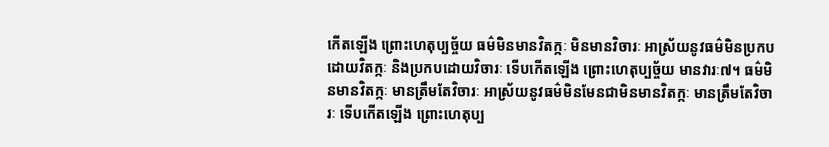កើតឡើង ព្រោះហេតុប្បច្ច័យ ធម៌មិនមានវិតក្កៈ មិនមានវិចារៈ អាស្រ័យនូវធម៌មិនប្រកបដោយវិតក្កៈ និងប្រកបដោយវិចារៈ ទើបកើតឡើង ព្រោះហេតុប្បច្ច័យ មានវារៈ៧។ ធម៌មិនមានវិតក្កៈ មានត្រឹមតែវិចារៈ អាស្រ័យនូវធម៌មិនមែនជាមិនមានវិតក្កៈ មានត្រឹមតែវិចារៈ ទើបកើតឡើង ព្រោះហេតុប្ប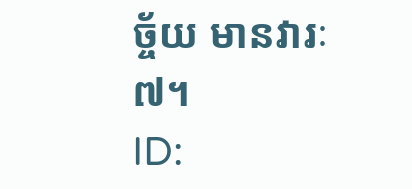ច្ច័យ មានវារៈ៧។
ID: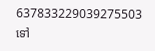637833229039275503
ទៅ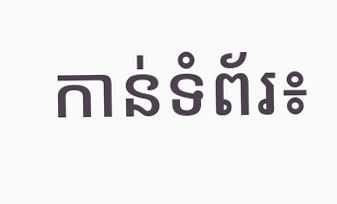កាន់ទំព័រ៖